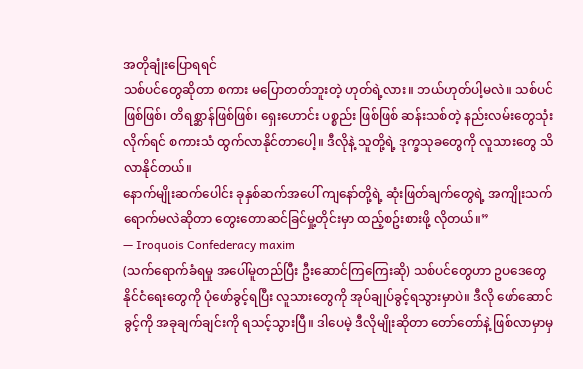အတိုချုံးပြောရရင်
သစ်ပင်တွေဆိုတာ စကား မပြောတတ်ဘူးတဲ့ ဟုတ်ရဲ့လား။ ဘယ်ဟုတ်ပါ့မလဲ။ သစ်ပင်ဖြစ်ဖြစ်၊ တိရစ္ဆာန်ဖြစ်ဖြစ်၊ ရှေးဟောင်း ပစ္စည်း ဖြစ်ဖြစ် ဆန်းသစ်တဲ့ နည်းလမ်းတွေသုံးလိုက်ရင် စကားသံ ထွက်လာနိုင်တာပေါ့။ ဒီလိုနဲ့ သူတို့ရဲ့ ဒုက္ခသုခတွေကို လူသားတွေ သိလာနိုင်တယ်။
နောက်မျိုးဆက်ပေါင်း ခုနှစ်ဆက်အပေါ် ကျနော်တို့ရဲ့ ဆုံးဖြတ်ချက်တွေရဲ့ အကျိုးသက်ရောက်မလဲဆိုတာ တွေးတောဆင်ခြင်မှု့တိုင်းမှာ ထည့်စဥ်းစားဖို့ လိုတယ်။”
— Iroquois Confederacy maxim
(သက်ရောက်ခံရမှု အပေါ်မူတည်ပြီး ဦးဆောင်ကြကြေးဆို) သစ်ပင်တွေဟာ ဥပဒေတွေ နိုင်ငံရေးတွေကို ပုံဖော်ခွင့်ရပြီး လူသားတွေကို အုပ်ချုပ်ခွင့်ရသွားမှာပဲ။ ဒီလို ဖော်ဆောင်ခွင့်ကို အခုချက်ချင်းကို ရသင့်သွားပြီ။ ဒါပေမဲ့ ဒီလိုမျိုးဆိုတာ တော်တော်နဲ့ ဖြစ်လာမှာမှ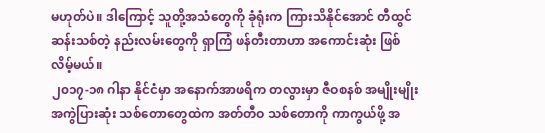မဟုတ်ပဲ။ ဒါကြောင့် သူတို့အသံတွေကို ခုံရုံးက ကြားသိနိုင်အောင် တီထွင်ဆန်းသစ်တဲ့ နည်းလမ်းတွေကို ရှာကြံ ဖန်တီးတာဟာ အကောင်းဆုံး ဖြစ်လိမ့်မယ်။
၂၀၁၇-၁၈ ဂါနာ နိုင်ငံမှာ အနောက်အာဖရိက တလွားမှာ ဇီဝစနစ် အမျိုးမျိုး အကွဲပြားဆုံး သစ်တောတွေထဲက အတ်တီဝ သစ်တောကို ကာကွယ်ဖို့ အ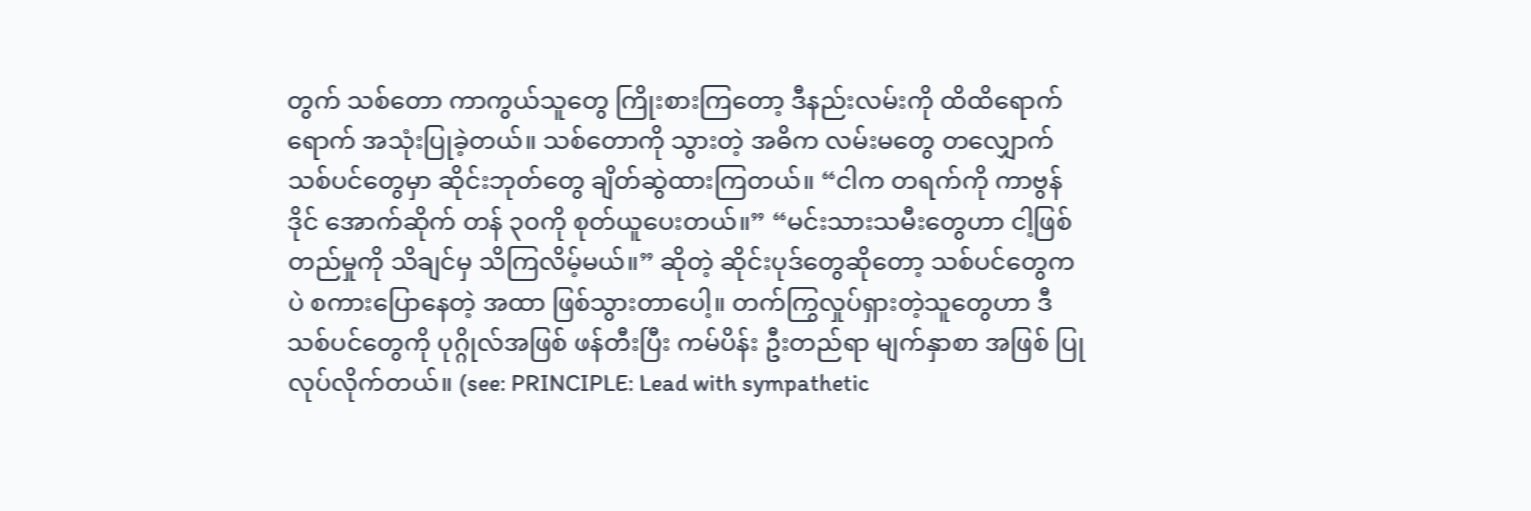တွက် သစ်တော ကာကွယ်သူတွေ ကြိုးစားကြတော့ ဒီနည်းလမ်းကို ထိထိရောက်ရောက် အသုံးပြုခဲ့တယ်။ သစ်တောကို သွားတဲ့ အဓိက လမ်းမတွေ တလျှောက် သစ်ပင်တွေမှာ ဆိုင်းဘုတ်တွေ ချိတ်ဆွဲထားကြတယ်။ “ငါက တရက်ကို ကာဗွန်ဒိုင် အောက်ဆိုက် တန် ၃၀ကို စုတ်ယူပေးတယ်။” “မင်းသားသမီးတွေဟာ ငါ့ဖြစ်တည်မှုကို သိချင်မှ သိကြလိမ့်မယ်။” ဆိုတဲ့ ဆိုင်းပုဒ်တွေဆိုတော့ သစ်ပင်တွေကပဲ စကားပြောနေတဲ့ အထာ ဖြစ်သွားတာပေါ့။ တက်ကြွလှုပ်ရှားတဲ့သူတွေဟာ ဒီသစ်ပင်တွေကို ပုဂ္ဂိုလ်အဖြစ် ဖန်တီးပြီး ကမ်ပိန်း ဦးတည်ရာ မျက်နှာစာ အဖြစ် ပြုလုပ်လိုက်တယ်။ (see: PRINCIPLE: Lead with sympathetic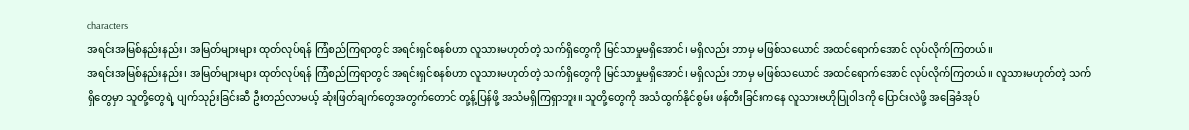characters
အရင်းအမြစ်နည်းနည်း၊ အမြတ်များများ ထုတ်လုပ်ရန် ကြံစည်ကြရာတွင် အရင်းရှင်စနစ်ဟာ လူသားမဟုတ်တဲ့ သက်ရှိတွေကို မြင်သာမှုမရှိအောင်၊ မရှိလည်း ဘာမှ မဖြစ်သယောင် အထင်ရောက်အောင် လုပ်လိုက်ကြတယ်။
အရင်းအမြစ်နည်းနည်း၊ အမြတ်များများ ထုတ်လုပ်ရန် ကြံစည်ကြရာတွင် အရင်းရှင်စနစ်ဟာ လူသားမဟုတ်တဲ့ သက်ရှိတွေကို မြင်သာမှုမရှိအောင်၊ မရှိလည်း ဘာမှ မဖြစ်သယောင် အထင်ရောက်အောင် လုပ်လိုက်ကြတယ်။ လူသားမဟုတ်တဲ့ သက်ရှိတွေမှာ သူတို့တွေရဲ့ ပျက်သုဉ်းခြင်းဆီ ဦးတည်လာမယ့် ဆုံးဖြတ်ချက်တွေအတွက်တောင် တု့န့်ပြန်ဖို့ အသံမရှိကြရှာဘူး။ သူတို့တွေကို အသံထွက်နိုင်စွမ်း ဖန်တီးခြင်းကနေ လူသားဗဟိုပြု၀ါဒကို ပြောင်းလဲဖို့ အခြေခံအုပ်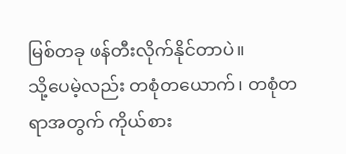မြစ်တခု ဖန်တီးလိုက်နိုင်တာပဲ။
သို့ပေမဲ့လည်း တစုံတယောက်၊ တစုံတရာအတွက် ကိုယ်စား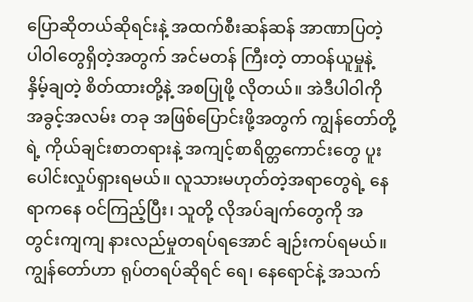ပြောဆိုတယ်ဆိုရင်းနဲ့ အထက်စီးဆန်ဆန် အာဏာပြတဲ့ ပါဝါတွေရှိတဲ့အတွက် အင်မတန် ကြီးတဲ့ တာဝန်ယူမှုနဲ့ နှိမ့်ချတဲ့ စိတ်ထားတို့နဲ့ အစပြုဖို့ လိုတယ်။ အဲဒီပါဝါကို အခွင့်အလမ်း တခု အဖြစ်ပြောင်းဖို့အတွက် ကျွန်တော်တို့ရဲ့ ကိုယ်ချင်းစာတရားနဲ့ အကျင့်စာရိတ္တကောင်းတွေ ပူးပေါင်းလှုပ်ရှားရမယ်။ လူသားမဟုတ်တဲ့အရာတွေရဲ့ နေရာကနေ ဝင်ကြည့်ပြီး၊ သူတို့ လိုအပ်ချက်တွေကို အတွင်းကျကျ နားလည်မှုတရပ်ရအောင် ချဉ်းကပ်ရမယ်။
ကျွန်တော်ဟာ ရုပ်တရပ်ဆိုရင် ရေ၊ နေရောင်နဲ့ အသက်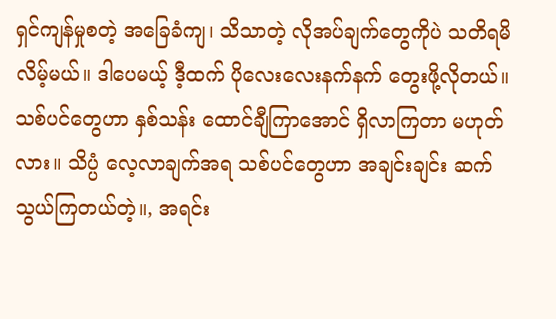ရှင်ကျန်မှုစတဲ့ အခြေခံကျ၊ သိသာတဲ့ လိုအပ်ချက်တွေကိုပဲ သတိရမိလိမ့်မယ်။ ဒါပေမယ့် ဒီ့ထက် ပိုလေးလေးနက်နက် တွေးဖို့လိုတယ်။ သစ်ပင်တွေဟာ နှစ်သန်း ထောင်ချီကြာအောင် ရှိလာကြတာ မဟုတ်လား။ သိပ္ပံ လေ့လာချက်အရ သစ်ပင်တွေဟာ အချင်းချင်း ဆက်သွယ်ကြတယ်တဲ့။, အရင်း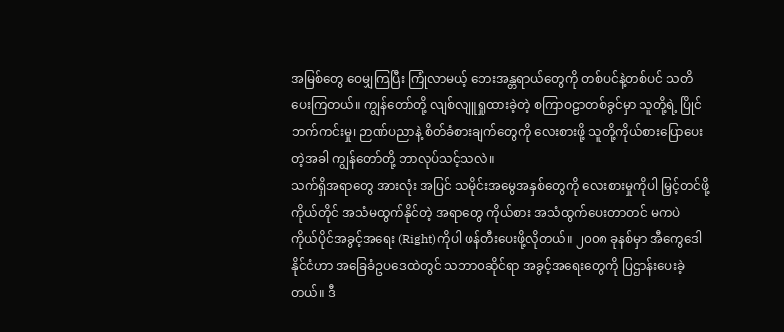အမြစ်တွေ ဝေမျှကြပြီး ကြုံလာမယ့် ဘေးအန္တရာယ်တွေကို တစ်ပင်နဲ့တစ်ပင် သတိပေးကြတယ်။ ကျွန်တော်တို့ လျစ်လျူရှုထားခဲ့တဲ့ စကြာဝဠာတစ်ခွင်မှာ သူတို့ရဲ့ ပြိုင်ဘက်ကင်းမှု၊ ဉာဏ်ပညာနဲ့ စိတ်ခံစားချက်တွေကို လေးစားဖို့ သူတို့ကိုယ်စားပြောပေးတဲ့အခါ ကျွန်တော်တို့ ဘာလုပ်သင့်သလဲ။
သက်ရှိအရာတွေ အားလုံး အပြင် သမိုင်းအမွေအနှစ်တွေကို လေးစားမှုကိုပါ မြှင့်တင်ဖို့ ကိုယ်တိုင် အသံမထွက်နိုင်တဲ့ အရာတွေ ကိုယ်စား အသံထွက်ပေးတာတင် မကပဲ ကိုယ်ပိုင်အခွင့်အရေး (Right)ကိုပါ ဖန်တီးပေးဖို့လိုတယ်။ ၂၀၀၈ ခုနစ်မှာ အီကွေဒေါနိုင်ငံဟာ အခြေခံဥပဒေထဲတွင် သဘာ၀ဆိုင်ရာ အခွင့်အရေးတွေကို ပြဌာန်းပေးခဲ့တယ်။ ဒီ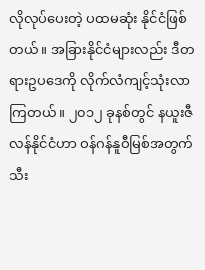လိုလုပ်ပေးတဲ့ ပထမဆုံး နိုင်ငံဖြစ်တယ်။ အခြားနိုင်ငံများလည်း ဒီတရားဥပဒေကို လိုက်လံကျင့်သုံးလာကြတယ်။ ၂၀၁၂ ခုနစ်တွင် နယူးဇီလန်နိုင်ငံဟာ ဝန်ဂန်နူဝီမြစ်အတွက် သီး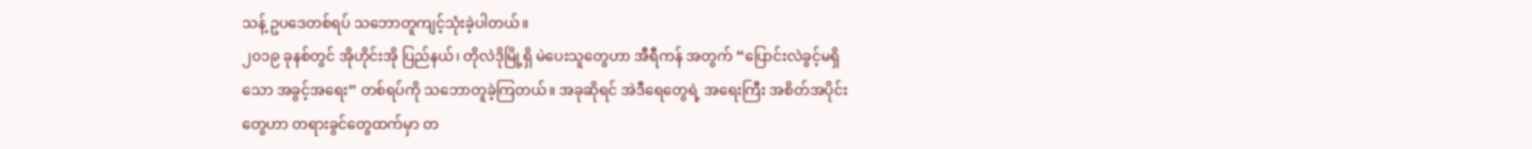သန့် ဥပဒေတစ်ရပ် သဘောတူကျင့်သုံးခဲ့ပါတယ်။
၂၀၁၉ ခုနစ်တွင် အိုဟိုင်းအို ပြည်နယ်၊ တိုလဲဒိုမြို့ရှိ မဲပေးသူတွေဟာ အီရီကန် အတွက် “ပြောင်းလဲခွင့်မရှိသော အခွင့်အရေး” တစ်ရပ်ကို သဘောတူခဲ့ကြတယ်။ အခုဆိုရင် အဲဒီရေတွေရဲ့ အရေးကြီး အစိတ်အပိုင်းတွေဟာ တရားခွင်တွေထက်မှာ တ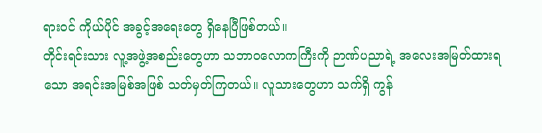ရားဝင် ကိုယ်ပိုင် အခွင့်အရေးတွေ ရှိနေပြီဖြစ်တယ်။
တိုင်းရင်းသား လူ့အဖွဲ့အစည်းတွေဟာ သဘာ၀လောကကြီးကို ဉာဏ်ပညာရဲ့ အလေးအမြတ်ထားရသော အရင်းအမြစ်အဖြစ် သတ်မှတ်ကြတယ်။ လူသားတွေဟာ သက်ရှိ ကွန်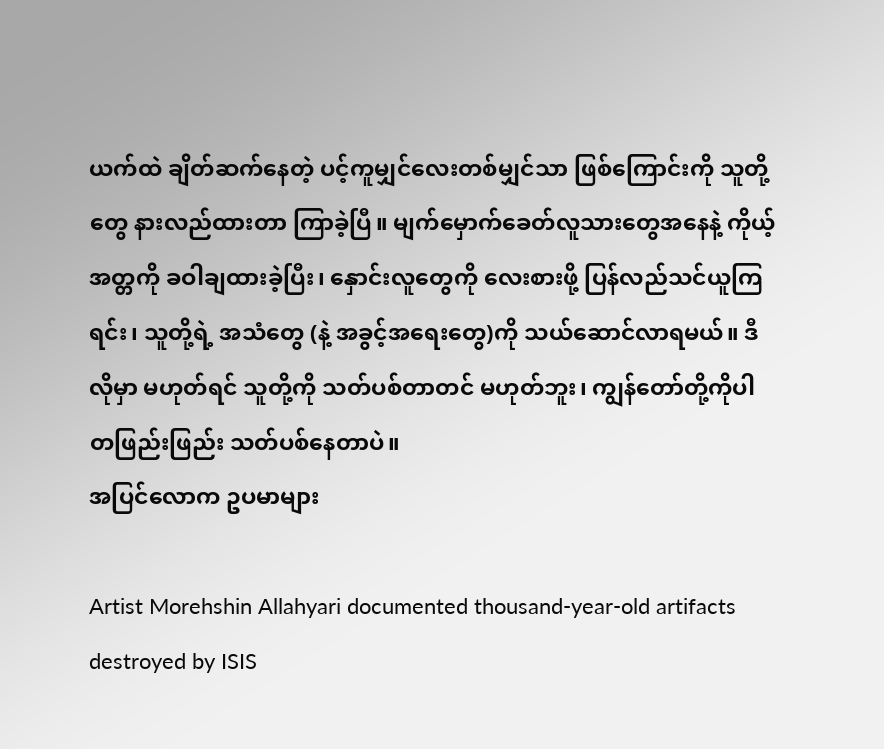ယက်ထဲ ချိတ်ဆက်နေတဲ့ ပင့်ကူမျှင်လေးတစ်မျှင်သာ ဖြစ်ကြောင်းကို သူတို့တွေ နားလည်ထားတာ ကြာခဲ့ပြီ။ မျက်မှောက်ခေတ်လူသားတွေအနေနဲ့ ကိုယ့်အတ္တကို ခဝါချထားခဲ့ပြီး၊ နှောင်းလူတွေကို လေးစားဖို့ ပြန်လည်သင်ယူကြရင်း၊ သူတို့ရဲ့ အသံတွေ (နဲ့ အခွင့်အရေးတွေ)ကို သယ်ဆောင်လာရမယ်။ ဒီလိုမှာ မဟုတ်ရင် သူတို့ကို သတ်ပစ်တာတင် မဟုတ်ဘူး၊ ကျွန်တော်တို့ကိုပါ တဖြည်းဖြည်း သတ်ပစ်နေတာပဲ။
အပြင်လောက ဥပမာများ

Artist Morehshin Allahyari documented thousand-year-old artifacts destroyed by ISIS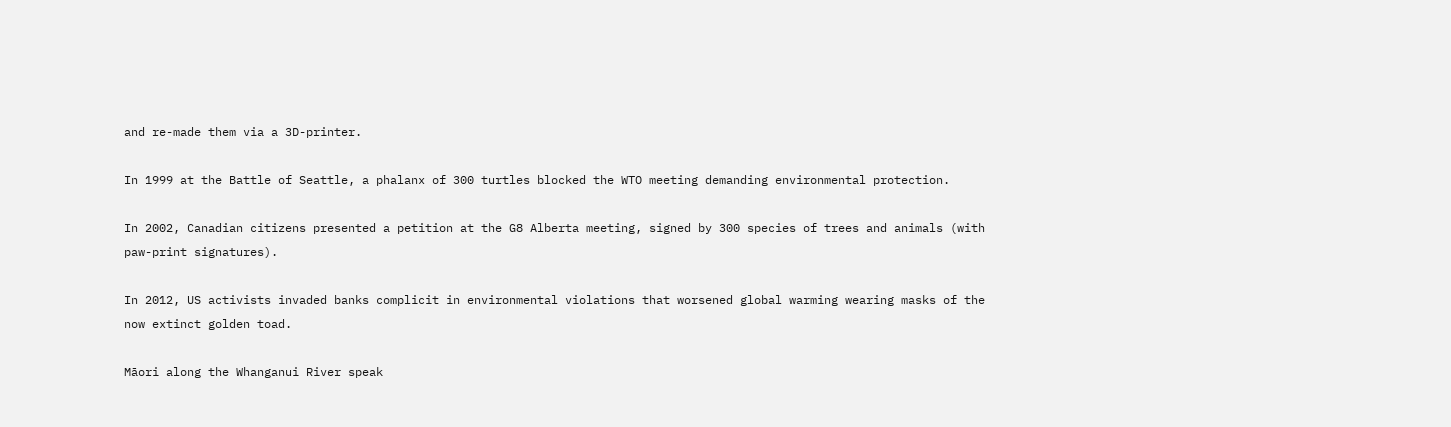and re-made them via a 3D-printer.

In 1999 at the Battle of Seattle, a phalanx of 300 turtles blocked the WTO meeting demanding environmental protection.

In 2002, Canadian citizens presented a petition at the G8 Alberta meeting, signed by 300 species of trees and animals (with paw-print signatures).

In 2012, US activists invaded banks complicit in environmental violations that worsened global warming wearing masks of the now extinct golden toad.

Māori along the Whanganui River speak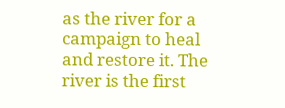as the river for a campaign to heal and restore it. The river is the first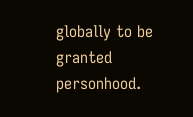globally to be granted personhood.